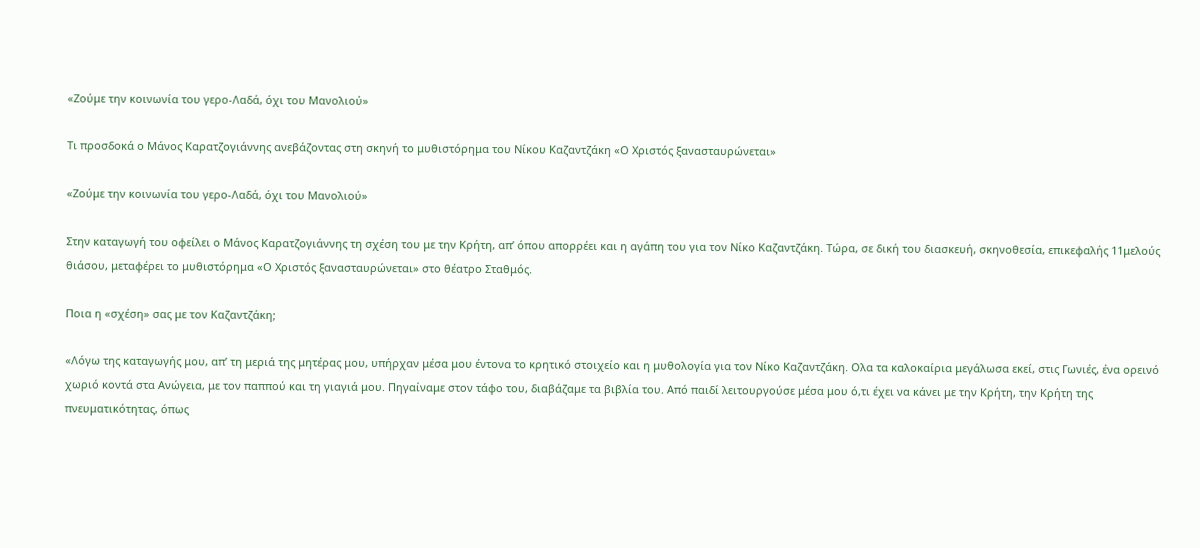«Ζούμε την κοινωνία του γερο-Λαδά, όχι του Μανολιού»

Τι προσδοκά ο Μάνος Καρατζογιάννης ανεβάζοντας στη σκηνή το μυθιστόρημα του Νίκου Καζαντζάκη «Ο Χριστός ξανασταυρώνεται»

«Ζούμε την κοινωνία του γερο-Λαδά, όχι του Μανολιού»

Στην καταγωγή του οφείλει ο Μάνος Καρατζογιάννης τη σχέση του με την Κρήτη, απ’ όπου απορρέει και η αγάπη του για τον Νίκο Καζαντζάκη. Τώρα, σε δική του διασκευή, σκηνοθεσία, επικεφαλής 11μελούς θιάσου, μεταφέρει το μυθιστόρημα «Ο Χριστός ξανασταυρώνεται» στο θέατρο Σταθμός.

Ποια η «σχέση» σας με τον Καζαντζάκη;

«Λόγω της καταγωγής μου, απ’ τη μεριά της μητέρας μου, υπήρχαν μέσα μου έντονα το κρητικό στοιχείο και η μυθολογία για τον Νίκο Καζαντζάκη. Ολα τα καλοκαίρια μεγάλωσα εκεί, στις Γωνιές, ένα ορεινό χωριό κοντά στα Ανώγεια, με τον παππού και τη γιαγιά μου. Πηγαίναμε στον τάφο του, διαβάζαμε τα βιβλία του. Από παιδί λειτουργούσε μέσα μου ό,τι έχει να κάνει με την Κρήτη, την Κρήτη της πνευματικότητας, όπως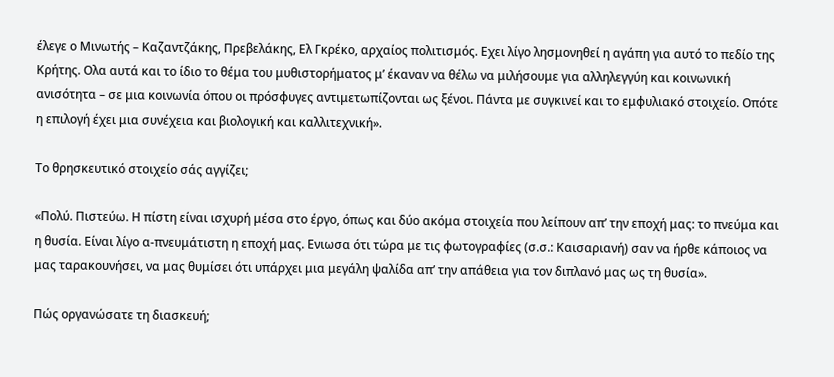έλεγε ο Μινωτής – Καζαντζάκης, Πρεβελάκης, Ελ Γκρέκο, αρχαίος πολιτισμός. Εχει λίγο λησμονηθεί η αγάπη για αυτό το πεδίο της Κρήτης. Ολα αυτά και το ίδιο το θέμα του μυθιστορήματος μ’ έκαναν να θέλω να μιλήσουμε για αλληλεγγύη και κοινωνική ανισότητα – σε μια κοινωνία όπου οι πρόσφυγες αντιμετωπίζονται ως ξένοι. Πάντα με συγκινεί και το εμφυλιακό στοιχείο. Οπότε η επιλογή έχει μια συνέχεια και βιολογική και καλλιτεχνική».

Το θρησκευτικό στοιχείο σάς αγγίζει;

«Πολύ. Πιστεύω. Η πίστη είναι ισχυρή μέσα στο έργο, όπως και δύο ακόμα στοιχεία που λείπουν απ’ την εποχή μας: το πνεύμα και η θυσία. Είναι λίγο α-πνευμάτιστη η εποχή μας. Ενιωσα ότι τώρα με τις φωτογραφίες (σ.σ.: Καισαριανή) σαν να ήρθε κάποιος να μας ταρακουνήσει, να μας θυμίσει ότι υπάρχει μια μεγάλη ψαλίδα απ’ την απάθεια για τον διπλανό μας ως τη θυσία».

Πώς οργανώσατε τη διασκευή;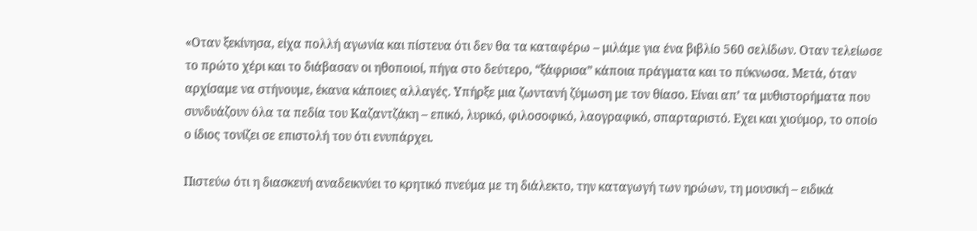«Οταν ξεκίνησα, είχα πολλή αγωνία και πίστευα ότι δεν θα τα καταφέρω – μιλάμε για ένα βιβλίο 560 σελίδων. Οταν τελείωσε το πρώτο χέρι και το διάβασαν οι ηθοποιοί, πήγα στο δεύτερο, “ξάφρισα” κάποια πράγματα και το πύκνωσα. Μετά, όταν αρχίσαμε να στήνουμε, έκανα κάποιες αλλαγές. Υπήρξε μια ζωντανή ζύμωση με τον θίασο. Είναι απ’ τα μυθιστορήματα που συνδυάζουν όλα τα πεδία του Καζαντζάκη – επικό, λυρικό, φιλοσοφικό, λαογραφικό, σπαρταριστό. Εχει και χιούμορ, το οποίο ο ίδιος τονίζει σε επιστολή του ότι ενυπάρχει.

Πιστεύω ότι η διασκευή αναδεικνύει το κρητικό πνεύμα με τη διάλεκτο, την καταγωγή των ηρώων, τη μουσική – ειδικά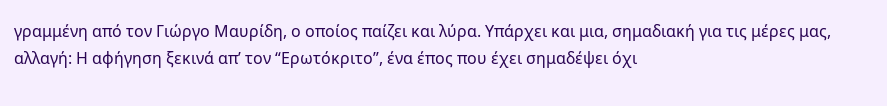γραμμένη από τον Γιώργο Μαυρίδη, ο οποίος παίζει και λύρα. Υπάρχει και μια, σημαδιακή για τις μέρες μας, αλλαγή: Η αφήγηση ξεκινά απ’ τον “Ερωτόκριτο”, ένα έπος που έχει σημαδέψει όχι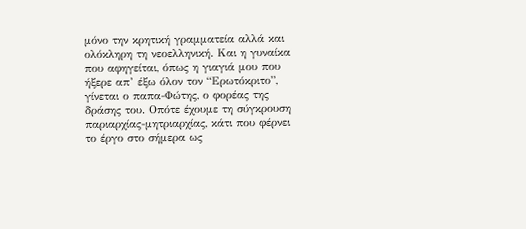μόνο την κρητική γραμματεία αλλά και ολόκληρη τη νεοελληνική. Και η γυναίκα που αφηγείται, όπως η γιαγιά μου που ήξερε απ’ έξω όλον τον “Ερωτόκριτο”, γίνεται ο παπα-Φώτης, ο φορέας της δράσης του. Οπότε έχουμε τη σύγκρουση παριαρχίας-μητριαρχίας, κάτι που φέρνει το έργο στο σήμερα ως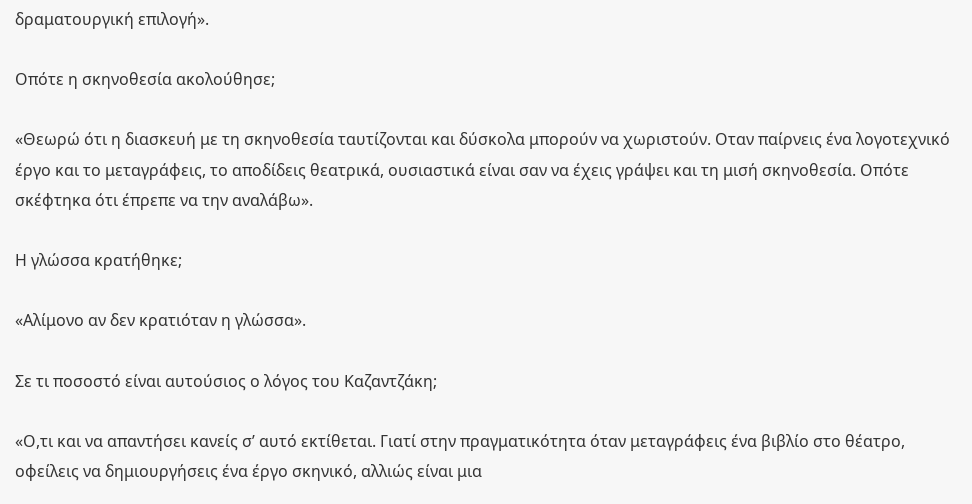δραματουργική επιλογή».

Οπότε η σκηνοθεσία ακολούθησε;

«Θεωρώ ότι η διασκευή με τη σκηνοθεσία ταυτίζονται και δύσκολα μπορούν να χωριστούν. Οταν παίρνεις ένα λογοτεχνικό έργο και το μεταγράφεις, το αποδίδεις θεατρικά, ουσιαστικά είναι σαν να έχεις γράψει και τη μισή σκηνοθεσία. Οπότε σκέφτηκα ότι έπρεπε να την αναλάβω».

Η γλώσσα κρατήθηκε;

«Αλίμονο αν δεν κρατιόταν η γλώσσα».

Σε τι ποσοστό είναι αυτούσιος ο λόγος του Καζαντζάκη;

«Ο,τι και να απαντήσει κανείς σ’ αυτό εκτίθεται. Γιατί στην πραγματικότητα όταν μεταγράφεις ένα βιβλίο στο θέατρο, οφείλεις να δημιουργήσεις ένα έργο σκηνικό, αλλιώς είναι μια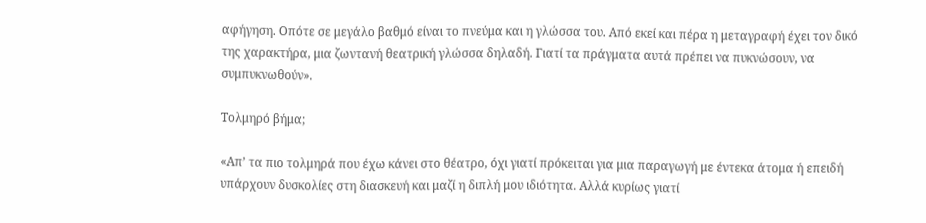αφήγηση. Οπότε σε μεγάλο βαθμό είναι το πνεύμα και η γλώσσα του. Από εκεί και πέρα η μεταγραφή έχει τον δικό της χαρακτήρα, μια ζωντανή θεατρική γλώσσα δηλαδή. Γιατί τα πράγματα αυτά πρέπει να πυκνώσουν, να συμπυκνωθούν».

Τολμηρό βήμα;

«Απ’ τα πιο τολμηρά που έχω κάνει στο θέατρο, όχι γιατί πρόκειται για μια παραγωγή με έντεκα άτομα ή επειδή υπάρχουν δυσκολίες στη διασκευή και μαζί η διπλή μου ιδιότητα. Αλλά κυρίως γιατί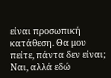είναι προσωπική κατάθεση. Θα μου πείτε, πάντα δεν είναι; Ναι, αλλά εδώ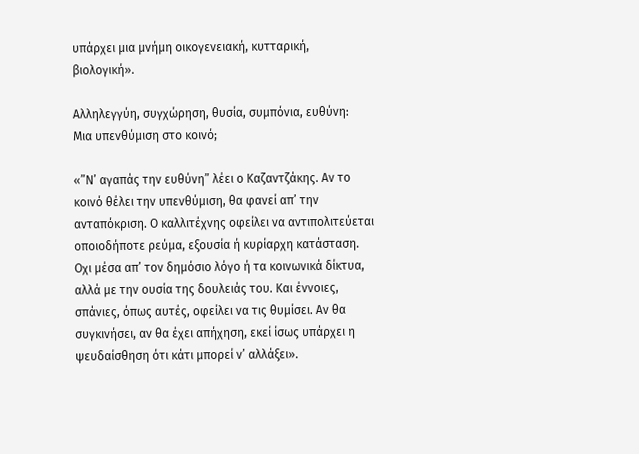υπάρχει μια μνήμη οικογενειακή, κυτταρική, βιολογική».

Αλληλεγγύη, συγχώρηση, θυσία, συμπόνια, ευθύνη:  Μια υπενθύμιση στο κοινό;

«”Ν’ αγαπάς την ευθύνη” λέει ο Καζαντζάκης. Αν το κοινό θέλει την υπενθύμιση, θα φανεί απ’ την ανταπόκριση. Ο καλλιτέχνης οφείλει να αντιπολιτεύεται οποιοδήποτε ρεύμα, εξουσία ή κυρίαρχη κατάσταση. Οχι μέσα απ’ τον δημόσιο λόγο ή τα κοινωνικά δίκτυα, αλλά με την ουσία της δουλειάς του. Και έννοιες, σπάνιες, όπως αυτές, οφείλει να τις θυμίσει. Αν θα συγκινήσει, αν θα έχει απήχηση, εκεί ίσως υπάρχει η ψευδαίσθηση ότι κάτι μπορεί ν’ αλλάξει».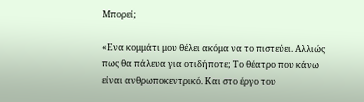Μπορεί;

«Ενα κομμάτι μου θέλει ακόμα να το πιστεύει. Αλλιώς πως θα πάλευα για οτιδήποτε; Το θέατρο που κάνω είναι ανθρωποκεντρικό. Και στο έργο του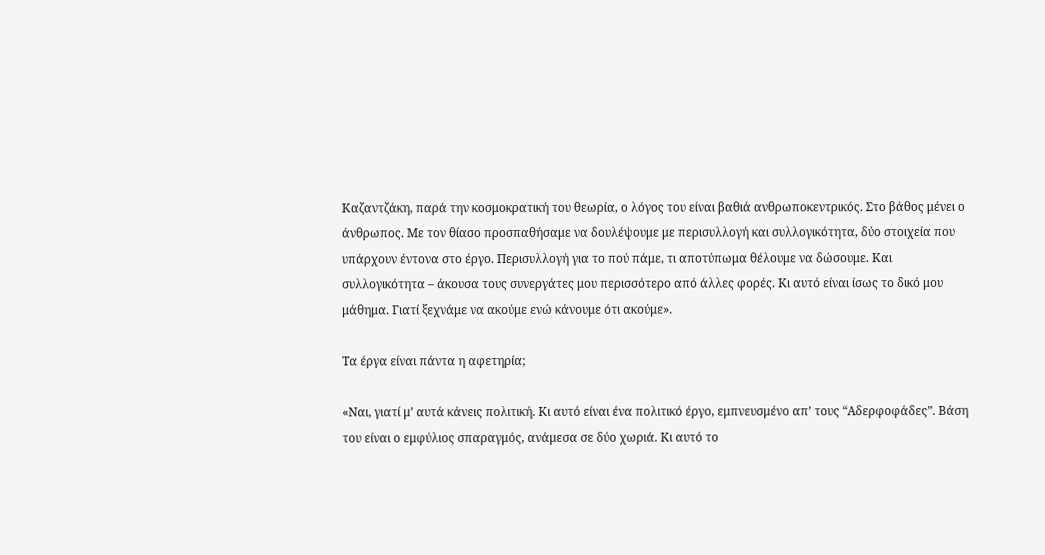Καζαντζάκη, παρά την κοσμοκρατική του θεωρία, ο λόγος του είναι βαθιά ανθρωποκεντρικός. Στο βάθος μένει ο άνθρωπος. Με τον θίασο προσπαθήσαμε να δουλέψουμε με περισυλλογή και συλλογικότητα, δύο στοιχεία που υπάρχουν έντονα στο έργο. Περισυλλογή για το πού πάμε, τι αποτύπωμα θέλουμε να δώσουμε. Και συλλογικότητα – άκουσα τους συνεργάτες μου περισσότερο από άλλες φορές. Κι αυτό είναι ίσως το δικό μου μάθημα. Γιατί ξεχνάμε να ακούμε ενώ κάνουμε ότι ακούμε».

Τα έργα είναι πάντα η αφετηρία;

«Ναι, γιατί μ’ αυτά κάνεις πολιτική. Κι αυτό είναι ένα πολιτικό έργο, εμπνευσμένο απ’ τους “Αδερφοφάδες”. Βάση του είναι ο εμφύλιος σπαραγμός, ανάμεσα σε δύο χωριά. Κι αυτό το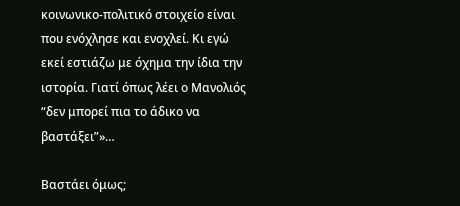κοινωνικο-πολιτικό στοιχείο είναι που ενόχλησε και ενοχλεί. Κι εγώ εκεί εστιάζω με όχημα την ίδια την ιστορία. Γιατί όπως λέει ο Μανολιός “δεν μπορεί πια το άδικο να βαστάξει”»…

Βαστάει όμως;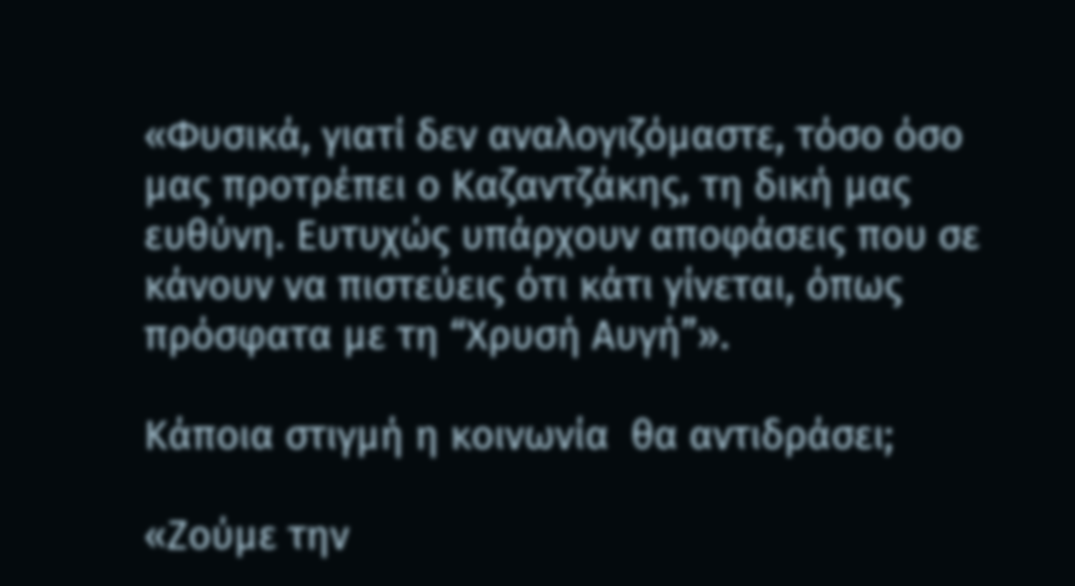«Φυσικά, γιατί δεν αναλογιζόμαστε, τόσο όσο μας προτρέπει ο Καζαντζάκης, τη δική μας ευθύνη. Ευτυχώς υπάρχουν αποφάσεις που σε κάνουν να πιστεύεις ότι κάτι γίνεται, όπως πρόσφατα με τη “Χρυσή Αυγή”».

Κάποια στιγμή η κοινωνία  θα αντιδράσει;

«Ζούμε την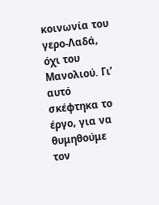κοινωνία του γερο-Λαδά, όχι του Μανολιού. Γι’ αυτό σκέφτηκα το έργο, για να θυμηθούμε τον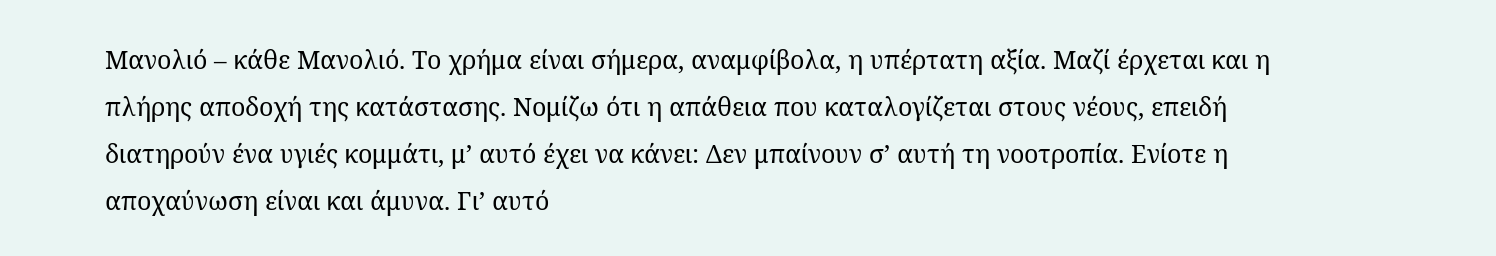Μανολιό – κάθε Μανολιό. Το χρήμα είναι σήμερα, αναμφίβολα, η υπέρτατη αξία. Μαζί έρχεται και η πλήρης αποδοχή της κατάστασης. Νομίζω ότι η απάθεια που καταλογίζεται στους νέους, επειδή διατηρούν ένα υγιές κομμάτι, μ’ αυτό έχει να κάνει: Δεν μπαίνουν σ’ αυτή τη νοοτροπία. Ενίοτε η αποχαύνωση είναι και άμυνα. Γι’ αυτό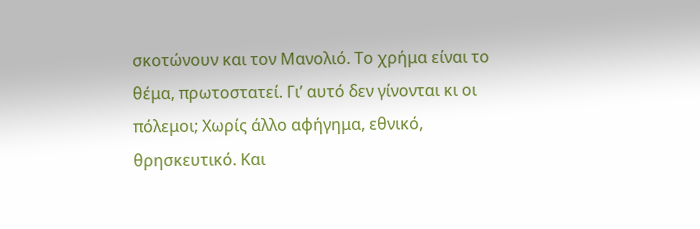σκοτώνουν και τον Μανολιό. Το χρήμα είναι το θέμα, πρωτοστατεί. Γι’ αυτό δεν γίνονται κι οι πόλεμοι; Χωρίς άλλο αφήγημα, εθνικό, θρησκευτικό. Και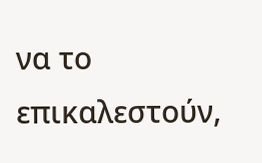να το επικαλεστούν,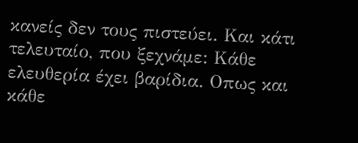κανείς δεν τους πιστεύει. Και κάτι τελευταίο, που ξεχνάμε: Κάθε ελευθερία έχει βαρίδια. Οπως και κάθε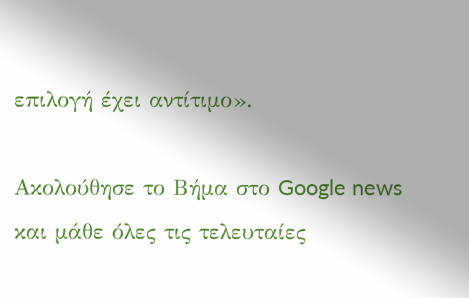επιλογή έχει αντίτιμο».

Ακολούθησε το Βήμα στο Google news και μάθε όλες τις τελευταίες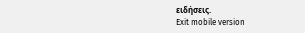ειδήσεις.
Exit mobile version